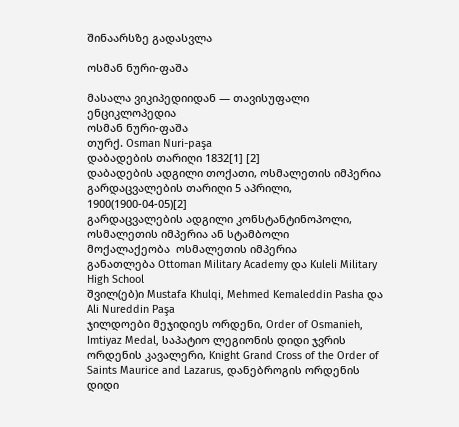შინაარსზე გადასვლა

ოსმან ნური-ფაშა

მასალა ვიკიპედიიდან — თავისუფალი ენციკლოპედია
ოსმან ნური-ფაშა
თურქ. Osman Nuri-paşa
დაბადების თარიღი 1832[1] [2]
დაბადების ადგილი თოქათი, ოსმალეთის იმპერია
გარდაცვალების თარიღი 5 აპრილი, 1900(1900-04-05)[2]
გარდაცვალების ადგილი კონსტანტინოპოლი, ოსმალეთის იმპერია ან სტამბოლი
მოქალაქეობა  ოსმალეთის იმპერია
განათლება Ottoman Military Academy და Kuleli Military High School
შვილ(ებ)ი Mustafa Khulqi, Mehmed Kemaleddin Pasha და Ali Nureddin Paşa
ჯილდოები მეჯიდიეს ორდენი, Order of Osmanieh, Imtiyaz Medal, საპატიო ლეგიონის დიდი ჯვრის ორდენის კავალერი, Knight Grand Cross of the Order of Saints Maurice and Lazarus, დანებროგის ორდენის დიდი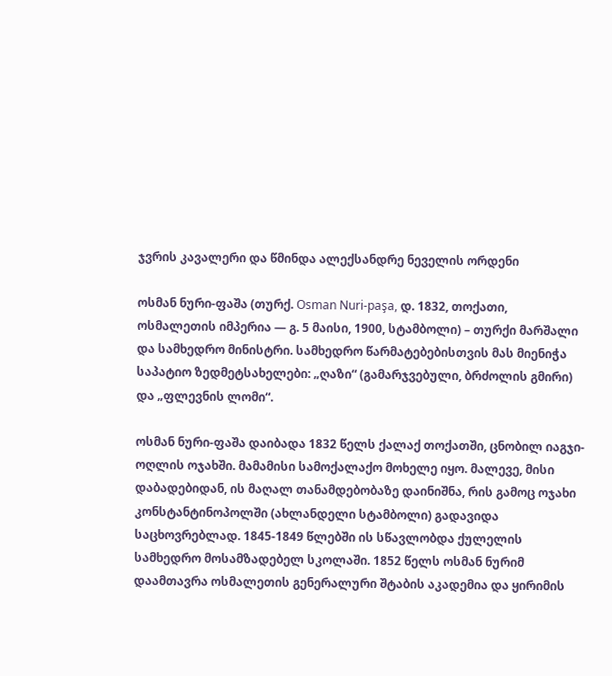ჯვრის კავალერი და წმინდა ალექსანდრე ნეველის ორდენი

ოსმან ნური-ფაშა (თურქ. Osman Nuri-paşa, დ. 1832, თოქათი, ოსმალეთის იმპერია — გ. 5 მაისი, 1900, სტამბოლი) – თურქი მარშალი და სამხედრო მინისტრი. სამხედრო წარმატებებისთვის მას მიენიჭა საპატიო ზედმეტსახელები: „ღაზი“ (გამარჯვებული, ბრძოლის გმირი) და „ფლევნის ლომი“.

ოსმან ნური-ფაშა დაიბადა 1832 წელს ქალაქ თოქათში, ცნობილ იაგჯი-ოღლის ოჯახში. მამამისი სამოქალაქო მოხელე იყო. მალევე, მისი დაბადებიდან, ის მაღალ თანამდებობაზე დაინიშნა, რის გამოც ოჯახი კონსტანტინოპოლში (ახლანდელი სტამბოლი) გადავიდა საცხოვრებლად. 1845-1849 წლებში ის სწავლობდა ქულელის სამხედრო მოსამზადებელ სკოლაში. 1852 წელს ოსმან ნურიმ დაამთავრა ოსმალეთის გენერალური შტაბის აკადემია და ყირიმის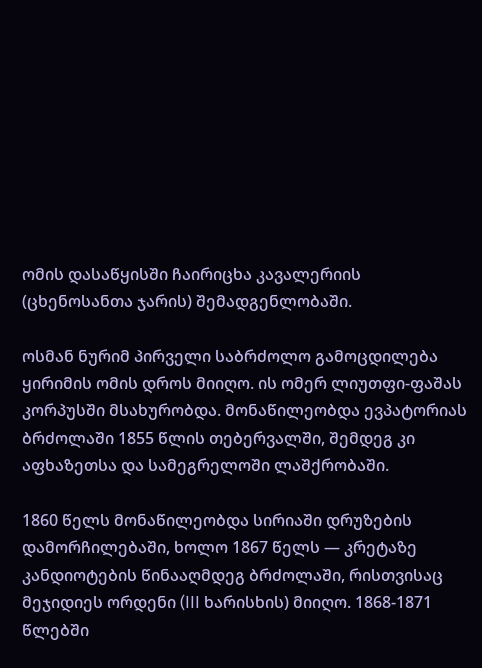ომის დასაწყისში ჩაირიცხა კავალერიის (ცხენოსანთა ჯარის) შემადგენლობაში.

ოსმან ნურიმ პირველი საბრძოლო გამოცდილება ყირიმის ომის დროს მიიღო. ის ომერ ლიუთფი-ფაშას კორპუსში მსახურობდა. მონაწილეობდა ევპატორიას ბრძოლაში 1855 წლის თებერვალში, შემდეგ კი აფხაზეთსა და სამეგრელოში ლაშქრობაში.

1860 წელს მონაწილეობდა სირიაში დრუზების დამორჩილებაში, ხოლო 1867 წელს — კრეტაზე კანდიოტების წინააღმდეგ ბრძოლაში, რისთვისაც მეჯიდიეს ორდენი (III ხარისხის) მიიღო. 1868-1871 წლებში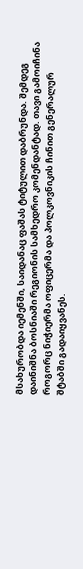მსახურობდა იემენში, საიდანაც ფაშას ტიტულით დაბრუნდა. შემდეგ დაინიშნა ბოსნიაში რეგიონის სამხედრო კომენდანტად. თავი გამოიჩინა როგორც ნიჭიერმა ოფიცერმა და პოლკოვნიკის ჩინით გენერალურ შტაბში გადაიყვანეს.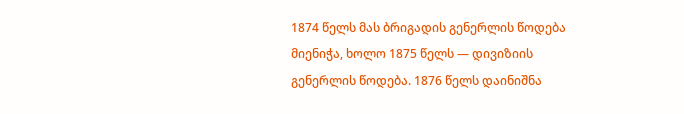1874 წელს მას ბრიგადის გენერლის წოდება მიენიჭა, ხოლო 1875 წელს — დივიზიის გენერლის წოდება. 1876 წელს დაინიშნა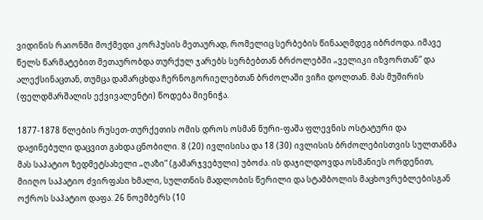ვიდინის რაიონში მოქმედი კორპუსის მეთაურად, რომელიც სერბების წინააღმდეგ იბრძოდა. იმავე წელს წარმატებით მეთაურობდა თურქულ ჯარებს სერბებთან ბრძოლებში „ველიკი იზვორთან“ და ალექსინაცთან, თუმცა დამარცხდა ჩერნოგორიელებთან ბრძოლაში ვიჩი დოლთან. მას მუშირის (ფელდმარშალის ექვივალენტი) წოდება მიენიჭა.

1877-1878 წლების რუსეთ-თურქეთის ომის დროს ოსმან ნური-ფაშა ფლევნის ოსტატური და დაჟინებული დაცვით გახდა ცნობილი. 8 (20) ივლისისა და 18 (30) ივლისის ბრძოლებისთვის სულთანმა მას საპატიო ზედმეტსახელი „ღაზი“ (გამარჯვებული) უბოძა. ის დაჯილდოვდა ოსმანიეს ორდენით, მიიღო საპატიო ძვირფასი ხმალი, სულთნის მადლობის წერილი და სტამბოლის მაცხოვრებლებისგან ოქროს საპატიო დაფა. 26 ნოემბერს (10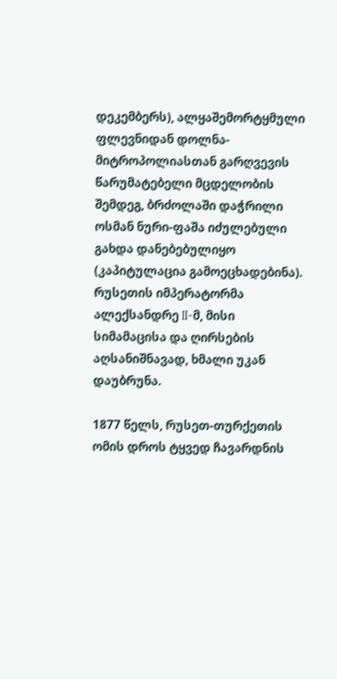დეკემბერს), ალყაშემორტყმული ფლევნიდან დოლნა-მიტროპოლიასთან გარღვევის წარუმატებელი მცდელობის შემდეგ, ბრძოლაში დაჭრილი ოსმან ნური-ფაშა იძულებული გახდა დანებებულიყო (კაპიტულაცია გამოეცხადებინა). რუსეთის იმპერატორმა ალექსანდრე II-მ, მისი სიმამაცისა და ღირსების აღსანიშნავად, ხმალი უკან დაუბრუნა.

1877 წელს, რუსეთ-თურქეთის ომის დროს ტყვედ ჩავარდნის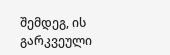შემდეგ, ის გარკვეული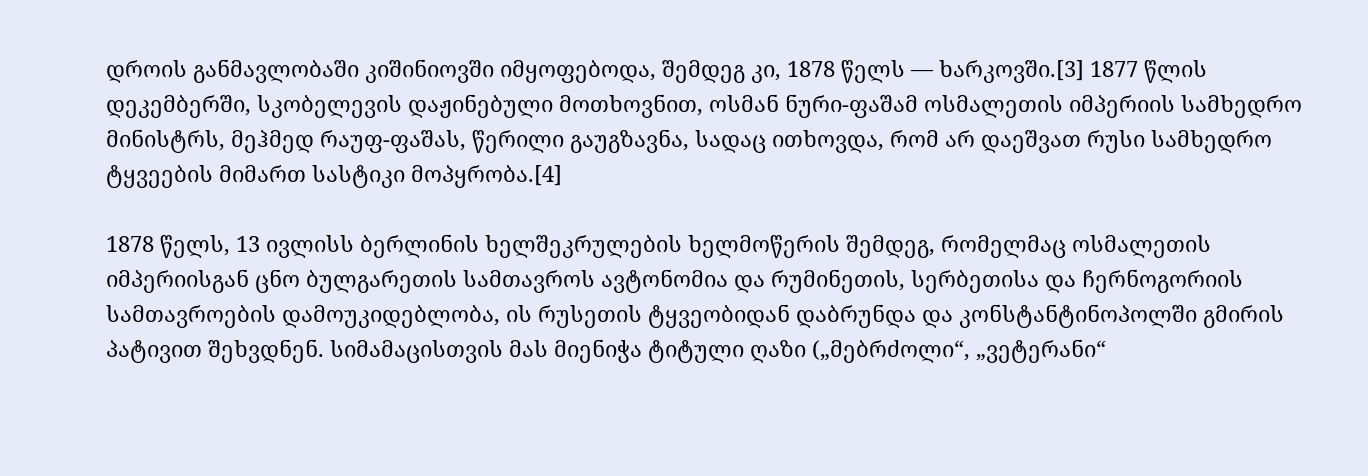დროის განმავლობაში კიშინიოვში იმყოფებოდა, შემდეგ კი, 1878 წელს — ხარკოვში.[3] 1877 წლის დეკემბერში, სკობელევის დაჟინებული მოთხოვნით, ოსმან ნური-ფაშამ ოსმალეთის იმპერიის სამხედრო მინისტრს, მეჰმედ რაუფ-ფაშას, წერილი გაუგზავნა, სადაც ითხოვდა, რომ არ დაეშვათ რუსი სამხედრო ტყვეების მიმართ სასტიკი მოპყრობა.[4]

1878 წელს, 13 ივლისს ბერლინის ხელშეკრულების ხელმოწერის შემდეგ, რომელმაც ოსმალეთის იმპერიისგან ცნო ბულგარეთის სამთავროს ავტონომია და რუმინეთის, სერბეთისა და ჩერნოგორიის სამთავროების დამოუკიდებლობა, ის რუსეთის ტყვეობიდან დაბრუნდა და კონსტანტინოპოლში გმირის პატივით შეხვდნენ. სიმამაცისთვის მას მიენიჭა ტიტული ღაზი („მებრძოლი“, „ვეტერანი“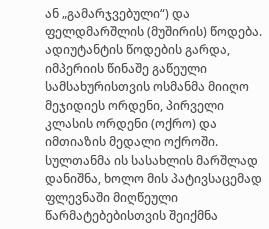ან „გამარჯვებული“) და ფელდმარშლის (მუშირის) წოდება. ადიუტანტის წოდების გარდა, იმპერიის წინაშე გაწეული სამსახურისთვის ოსმანმა მიიღო მეჯიდიეს ორდენი, პირველი კლასის ორდენი (ოქრო) და იმთიაზის მედალი ოქროში. სულთანმა ის სასახლის მარშლად დანიშნა, ხოლო მის პატივსაცემად ფლევნაში მიღწეული წარმატებებისთვის შეიქმნა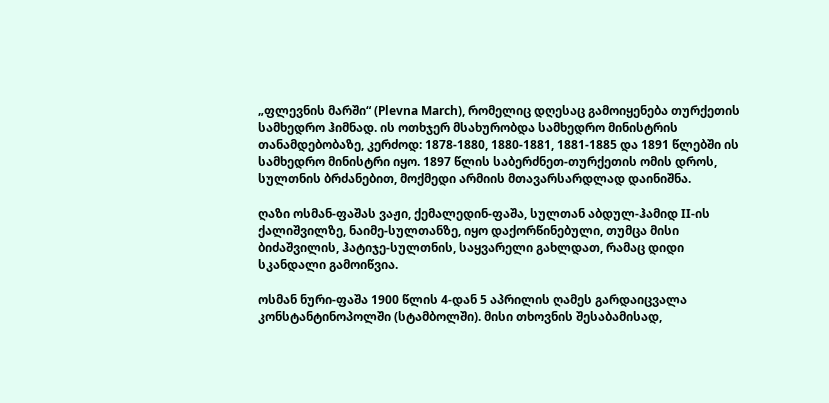„ფლევნის მარში“ (Plevna March), რომელიც დღესაც გამოიყენება თურქეთის სამხედრო ჰიმნად. ის ოთხჯერ მსახურობდა სამხედრო მინისტრის თანამდებობაზე, კერძოდ: 1878-1880, 1880-1881, 1881-1885 და 1891 წლებში ის სამხედრო მინისტრი იყო. 1897 წლის საბერძნეთ-თურქეთის ომის დროს, სულთნის ბრძანებით, მოქმედი არმიის მთავარსარდლად დაინიშნა.

ღაზი ოსმან-ფაშას ვაჟი, ქემალედინ-ფაშა, სულთან აბდულ-ჰამიდ II-ის ქალიშვილზე, ნაიმე-სულთანზე, იყო დაქორწინებული, თუმცა მისი ბიძაშვილის, ჰატიჯე-სულთნის, საყვარელი გახლდათ, რამაც დიდი სკანდალი გამოიწვია.

ოსმან ნური-ფაშა 1900 წლის 4-დან 5 აპრილის ღამეს გარდაიცვალა კონსტანტინოპოლში (სტამბოლში). მისი თხოვნის შესაბამისად,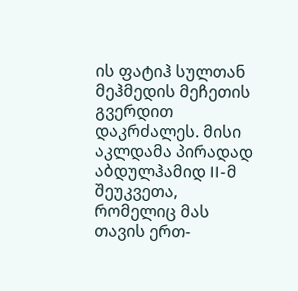ის ფატიჰ სულთან მეჰმედის მეჩეთის გვერდით დაკრძალეს. მისი აკლდამა პირადად აბდულჰამიდ II-მ შეუკვეთა, რომელიც მას თავის ერთ-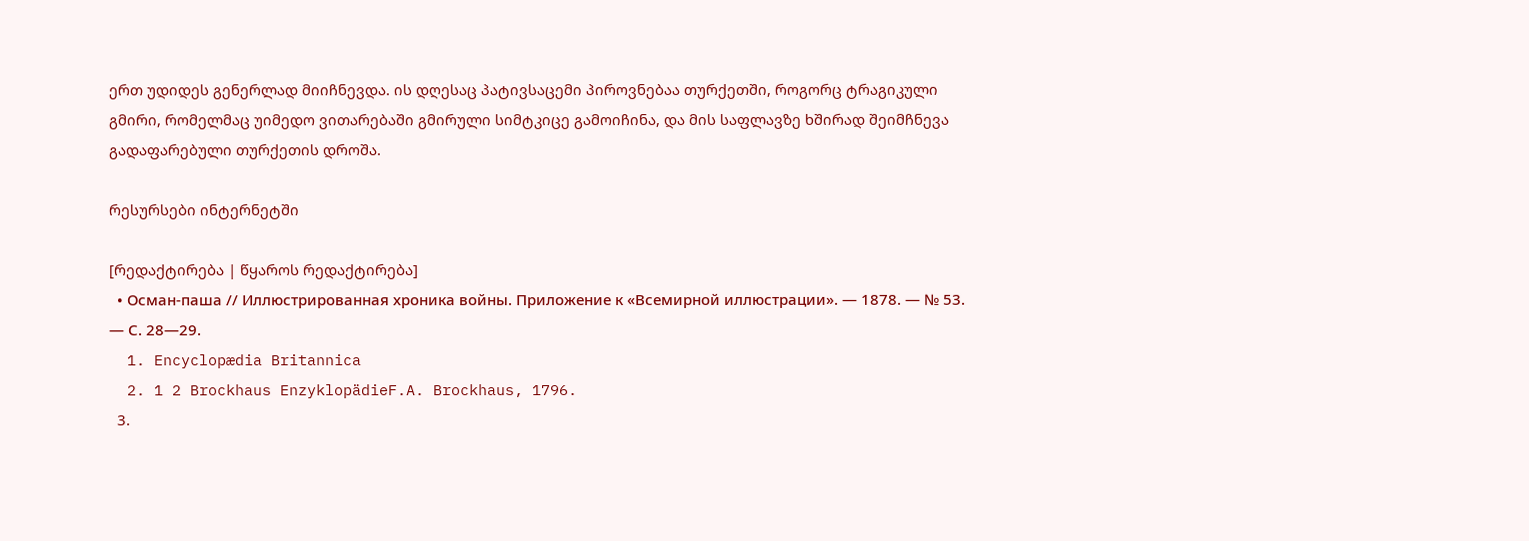ერთ უდიდეს გენერლად მიიჩნევდა. ის დღესაც პატივსაცემი პიროვნებაა თურქეთში, როგორც ტრაგიკული გმირი, რომელმაც უიმედო ვითარებაში გმირული სიმტკიცე გამოიჩინა, და მის საფლავზე ხშირად შეიმჩნევა გადაფარებული თურქეთის დროშა.

რესურსები ინტერნეტში

[რედაქტირება | წყაროს რედაქტირება]
  • Осман-паша // Иллюстрированная хроника войны. Приложение к «Всемирной иллюстрации». — 1878. — № 53. — С. 28—29.
  1. Encyclopædia Britannica
  2. 1 2 Brockhaus EnzyklopädieF.A. Brockhaus, 1796.
  3.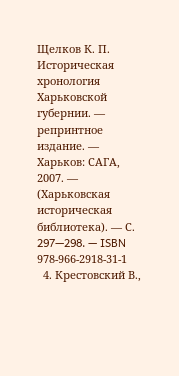Щелков К. П. Историческая хронология Харьковской губернии. — репринтное издание. — Харьков: САГА, 2007. — (Харьковская историческая библиотека). — С. 297—298. — ISBN 978-966-2918-31-1
  4. Крестовский В.,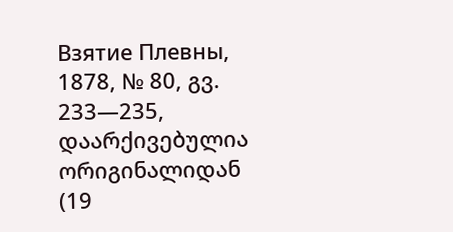Взятие Плевны, 1878, № 80, გვ. 233—235, დაარქივებულია ორიგინალიდან (19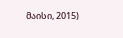მაისი, 2015)